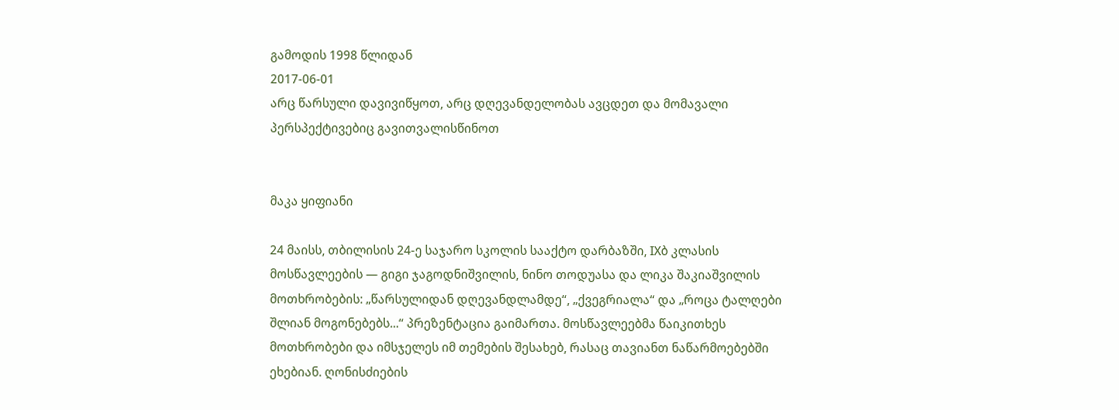გამოდის 1998 წლიდან
2017-06-01
არც წარსული დავივიწყოთ, არც დღევანდელობას ავცდეთ და მომავალი პერსპექტივებიც გავითვალისწინოთ


მაკა ყიფიანი

24 მაისს, თბილისის 24-ე საჯარო სკოლის სააქტო დარბაზში, IXბ კლასის მოსწავლეების — გიგი ჯაგოდნიშვილის, ნინო თოდუასა და ლიკა შაკიაშვილის მოთხრობების: „წარსულიდან დღევანდლამდე“, „ქვეგრიალა“ და „როცა ტალღები შლიან მოგონებებს...“ პრეზენტაცია გაიმართა. მოსწავლეებმა წაიკითხეს მოთხრობები და იმსჯელეს იმ თემების შესახებ, რასაც თავიანთ ნაწარმოებებში ეხებიან. ღონისძიების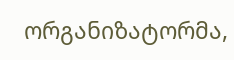ორგანიზატორმა,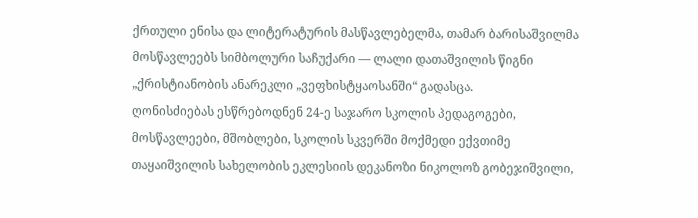ქრთული ენისა და ლიტერატურის მასწავლებელმა, თამარ ბარისაშვილმა მოსწავლეებს სიმბოლური საჩუქარი — ლალი დათაშვილის წიგნი „ქრისტიანობის ანარეკლი „ვეფხისტყაოსანში“ გადასცა.
ღონისძიებას ესწრებოდნენ 24-ე საჯარო სკოლის პედაგოგები, მოსწავლეები, მშობლები, სკოლის სკვერში მოქმედი ექვთიმე თაყაიშვილის სახელობის ეკლესიის დეკანოზი ნიკოლოზ გობეჯიშვილი,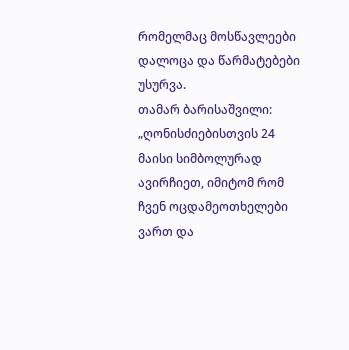რომელმაც მოსწავლეები დალოცა და წარმატებები უსურვა.
თამარ ბარისაშვილი: „ღონისძიებისთვის 24 მაისი სიმბოლურად ავირჩიეთ, იმიტომ რომ ჩვენ ოცდამეოთხელები ვართ და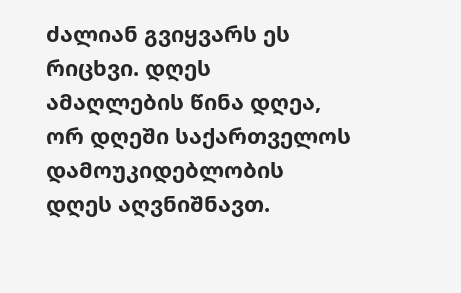ძალიან გვიყვარს ეს რიცხვი. დღეს ამაღლების წინა დღეა, ორ დღეში საქართველოს დამოუკიდებლობის დღეს აღვნიშნავთ.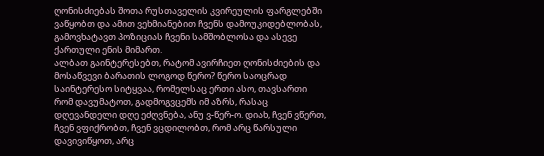ღონისძიებას შოთა რუსთაველის კვირეულის ფარგლებში ვაწყობთ და ამით ვეხმიანებით ჩვენს დამოუკიდებლობას, გამოვხატავთ პოზიციას ჩვენი სამშობლოსა და ასევე ქართული ენის მიმართ.
ალბათ გაინტერესებთ, რატომ ავირჩიეთ ღონისძიების და მოსაწვევი ბარათის ლოგოდ წერო? წერო საოცრად საინტერესო სიტყვაა, რომელსაც ერთი ასო, თავსართი რომ დავუმატოთ, გადმოგვცემს იმ აზრს, რასაც დღევანდელი დღე ეძღვნება, ანუ ვ-წერ-ო. დიახ, ჩვენ ვწერთ, ჩვენ ვფიქრობთ, ჩვენ ვცდილობთ, რომ არც წარსული დავივიწყოთ, არც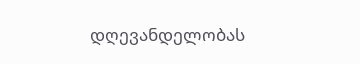დღევანდელობას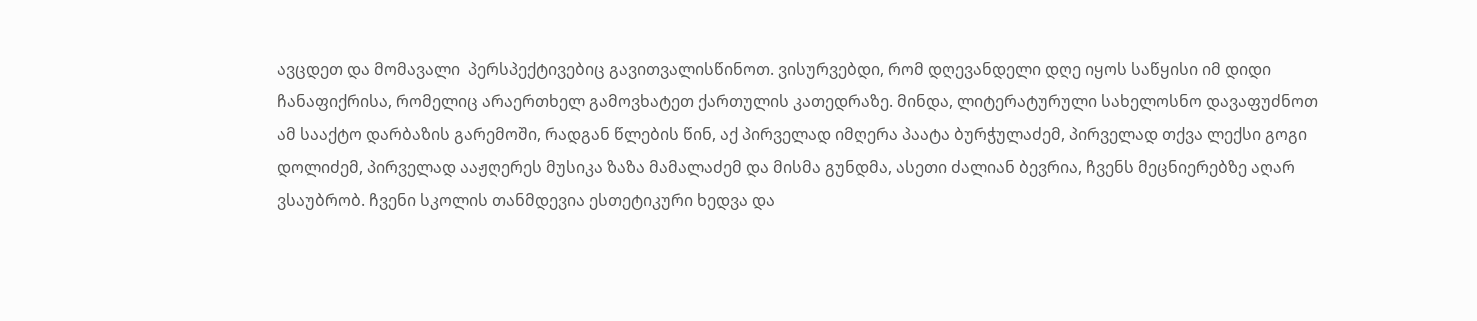ავცდეთ და მომავალი  პერსპექტივებიც გავითვალისწინოთ. ვისურვებდი, რომ დღევანდელი დღე იყოს საწყისი იმ დიდი ჩანაფიქრისა, რომელიც არაერთხელ გამოვხატეთ ქართულის კათედრაზე. მინდა, ლიტერატურული სახელოსნო დავაფუძნოთ ამ სააქტო დარბაზის გარემოში, რადგან წლების წინ, აქ პირველად იმღერა პაატა ბურჭულაძემ, პირველად თქვა ლექსი გოგი დოლიძემ, პირველად ააჟღერეს მუსიკა ზაზა მამალაძემ და მისმა გუნდმა, ასეთი ძალიან ბევრია, ჩვენს მეცნიერებზე აღარ ვსაუბრობ. ჩვენი სკოლის თანმდევია ესთეტიკური ხედვა და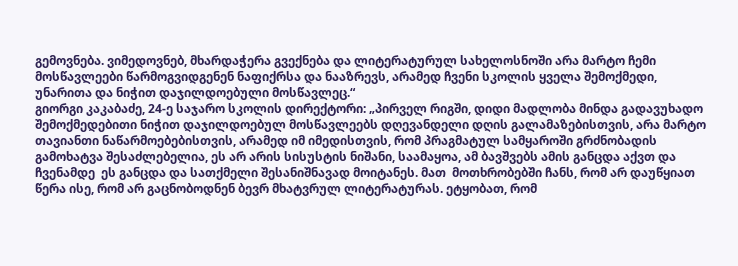გემოვნება. ვიმედოვნებ, მხარდაჭერა გვექნება და ლიტერატურულ სახელოსნოში არა მარტო ჩემი მოსწავლეები წარმოგვიდგენენ ნაფიქრსა და ნააზრევს, არამედ ჩვენი სკოლის ყველა შემოქმედი, უნარითა და ნიჭით დაჯილდოებული მოსწავლეც.“
გიორგი კაკაბაძე, 24-ე საჯარო სკოლის დირექტორი: „პირველ რიგში, დიდი მადლობა მინდა გადავუხადო შემოქმედებითი ნიჭით დაჯილდოებულ მოსწავლეებს დღევანდელი დღის გალამაზებისთვის, არა მარტო თავიანთი ნაწარმოებებისთვის, არამედ იმ იმედისთვის, რომ პრაგმატულ სამყაროში გრძნობადის გამოხატვა შესაძლებელია, ეს არ არის სისუსტის ნიშანი, საამაყოა, ამ ბავშვებს ამის განცდა აქვთ და ჩვენამდე  ეს განცდა და სათქმელი შესანიშნავად მოიტანეს. მათ  მოთხრობებში ჩანს, რომ არ დაუწყიათ წერა ისე, რომ არ გაცნობოდნენ ბევრ მხატვრულ ლიტერატურას. ეტყობათ, რომ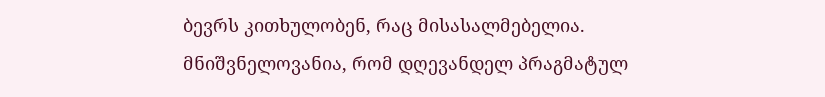ბევრს კითხულობენ, რაც მისასალმებელია. მნიშვნელოვანია, რომ დღევანდელ პრაგმატულ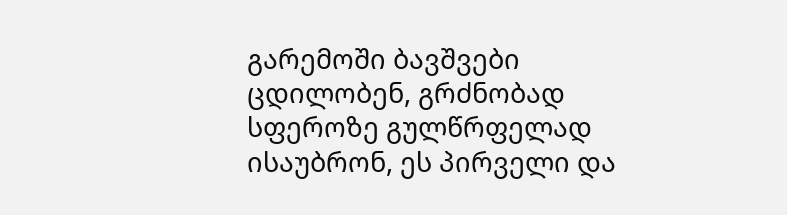გარემოში ბავშვები ცდილობენ, გრძნობად სფეროზე გულწრფელად ისაუბრონ, ეს პირველი და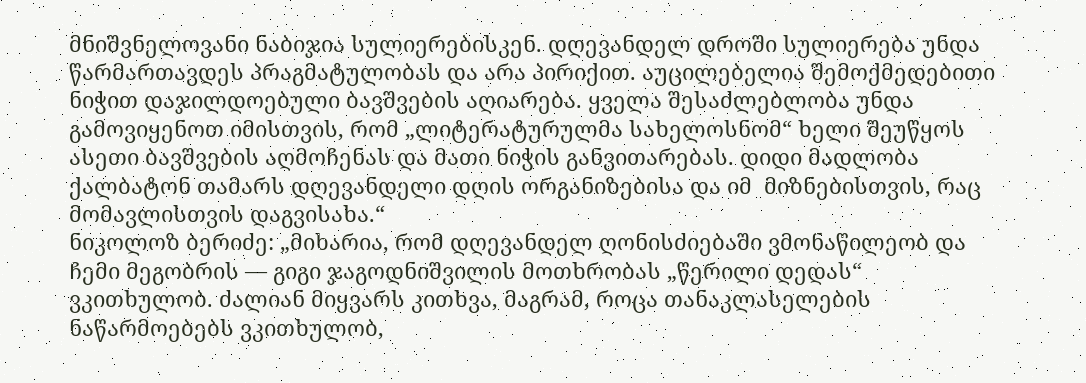მნიშვნელოვანი ნაბიჯია სულიერებისკენ. დღევანდელ დროში სულიერება უნდა წარმართავდეს პრაგმატულობას და არა პირიქით. აუცილებელია შემოქმედებითი ნიჭით დაჯილდოებული ბავშვების აღიარება. ყველა შესაძლებლობა უნდა გამოვიყენოთ იმისთვის, რომ „ლიტერატურულმა სახელოსნომ“ ხელი შეუწყოს ასეთი ბავშვების აღმოჩენას და მათი ნიჭის განვითარებას. დიდი მადლობა ქალბატონ თამარს დღევანდელი დღის ორგანიზებისა და იმ  მიზნებისთვის, რაც მომავლისთვის დაგვისახა.“
ნიკოლოზ ბერიძე: „მიხარია, რომ დღევანდელ ღონისძიებაში ვმონაწილეობ და ჩემი მეგობრის — გიგი ჯაგოდნიშვილის მოთხრობას „წერილი დედას“ ვკითხულობ. ძალიან მიყვარს კითხვა, მაგრამ, როცა თანაკლასელების ნაწარმოებებს ვკითხულობ,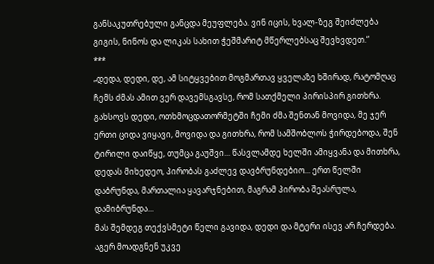განსაკუთრებული განცდა მეუფლება. ვინ იცის, ხვალ-ზეგ შეიძლება გიგის, ნინოს და ლიკას სახით ჭეშმარიტ მწერლებსაც შევხვდეთ.“
***
„დედა, დედი, დე, ამ სიტყვებით მოგმართავ ყველაზე ხშირად, რატომღაც ჩემს ძმას ამით ვერ დავემსგავსე, რომ სათქმელი პირისპირ გითხრა. გახსოვს დედი, ოთხმოცდათორმეტში ჩემი ძმა შენთან მოვიდა, მე ჯერ ერთი ციდა ვიყავი, მოვიდა და გითხრა, რომ სამშობლოს ჭირდებოდა, შენ ტირილი დაიწყე, თუმცა გაუშვი... წასვლამდე ხელში ამიყვანა და მითხრა, დედას მიხედეო, პირობას გაძლევ დავბრუნდებიო... ერთ წელში დაბრუნდა, მართალია ყავარჯნებით, მაგრამ პირობა შეასრულა, დამიბრუნდა...
მას შემდეგ თექვსმეტი წელი გავიდა, დედი და მტერი ისევ არ ჩერდება. აგერ მოადგნენ უკვე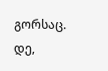გორსაც.
დე,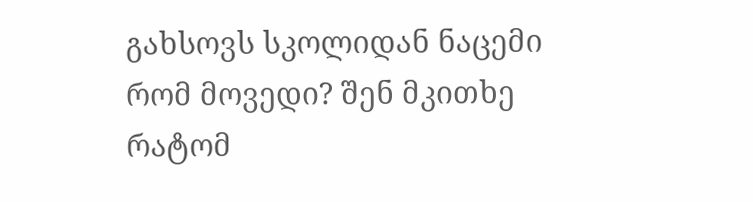გახსოვს სკოლიდან ნაცემი რომ მოვედი? შენ მკითხე რატომ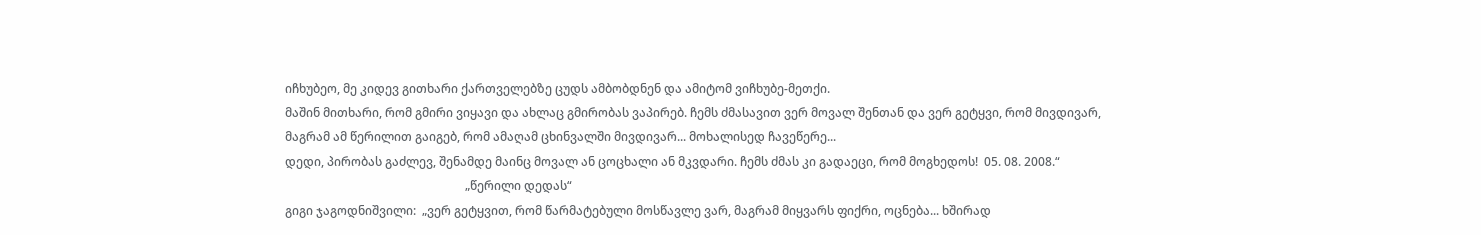იჩხუბეო, მე კიდევ გითხარი ქართველებზე ცუდს ამბობდნენ და ამიტომ ვიჩხუბე-მეთქი.
მაშინ მითხარი, რომ გმირი ვიყავი და ახლაც გმირობას ვაპირებ. ჩემს ძმასავით ვერ მოვალ შენთან და ვერ გეტყვი, რომ მივდივარ, მაგრამ ამ წერილით გაიგებ, რომ ამაღამ ცხინვალში მივდივარ... მოხალისედ ჩავეწერე...
დედი, პირობას გაძლევ, შენამდე მაინც მოვალ ან ცოცხალი ან მკვდარი. ჩემს ძმას კი გადაეცი, რომ მოგხედოს!  05. 08. 2008.“
                                                            „წერილი დედას“
გიგი ჯაგოდნიშვილი:  „ვერ გეტყვით, რომ წარმატებული მოსწავლე ვარ, მაგრამ მიყვარს ფიქრი, ოცნება... ხშირად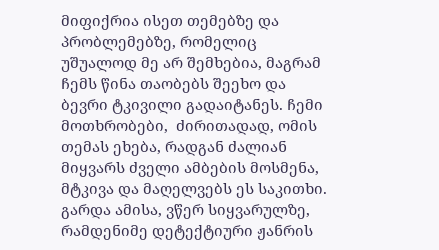მიფიქრია ისეთ თემებზე და პრობლემებზე, რომელიც უშუალოდ მე არ შემხებია, მაგრამ ჩემს წინა თაობებს შეეხო და ბევრი ტკივილი გადაიტანეს. ჩემი მოთხრობები,  ძირითადად, ომის თემას ეხება, რადგან ძალიან მიყვარს ძველი ამბების მოსმენა, მტკივა და მაღელვებს ეს საკითხი. გარდა ამისა, ვწერ სიყვარულზე, რამდენიმე დეტექტიური ჟანრის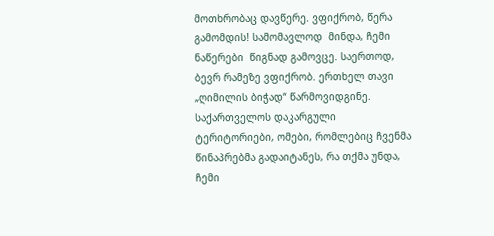მოთხრობაც დავწერე. ვფიქრობ, წერა გამომდის! სამომავლოდ  მინდა, ჩემი ნაწერები  წიგნად გამოვცე. საერთოდ, ბევრ რამეზე ვფიქრობ. ერთხელ თავი „ღიმილის ბიჭად“ წარმოვიდგინე. საქართველოს დაკარგული ტერიტორიები, ომები, რომლებიც ჩვენმა წინაპრებმა გადაიტანეს, რა თქმა უნდა, ჩემი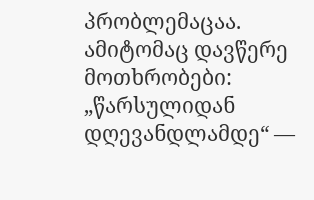პრობლემაცაა. ამიტომაც დავწერე მოთხრობები: „წარსულიდან დღევანდლამდე“ —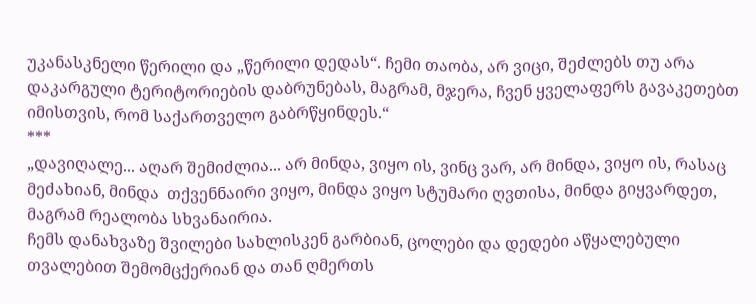უკანასკნელი წერილი და „წერილი დედას“. ჩემი თაობა, არ ვიცი, შეძლებს თუ არა დაკარგული ტერიტორიების დაბრუნებას, მაგრამ, მჯერა, ჩვენ ყველაფერს გავაკეთებთ იმისთვის, რომ საქართველო გაბრწყინდეს.“
***
„დავიღალე... აღარ შემიძლია... არ მინდა, ვიყო ის, ვინც ვარ, არ მინდა, ვიყო ის, რასაც მეძახიან, მინდა  თქვენნაირი ვიყო, მინდა ვიყო სტუმარი ღვთისა, მინდა გიყვარდეთ, მაგრამ რეალობა სხვანაირია.
ჩემს დანახვაზე შვილები სახლისკენ გარბიან, ცოლები და დედები აწყალებული თვალებით შემომცქერიან და თან ღმერთს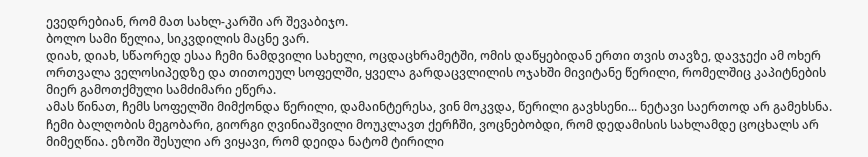ევედრებიან, რომ მათ სახლ-კარში არ შევაბიჯო.
ბოლო სამი წელია, სიკვდილის მაცნე ვარ.
დიახ, დიახ, სწაორედ ესაა ჩემი ნამდვილი სახელი, ოცდაცხრამეტში, ომის დაწყებიდან ერთი თვის თავზე, დავჯექი ამ ოხერ ორთვალა ველოსიპედზე და თითოეულ სოფელში, ყველა გარდაცვლილის ოჯახში მივიტანე წერილი, რომელშიც კაპიტნების მიერ გამოთქმული სამძიმარი ეწერა.
ამას წინათ, ჩემს სოფელში მიმქონდა წერილი, დამაინტერესა, ვინ მოკვდა, წერილი გავხსენი... ნეტავი საერთოდ არ გამეხსნა. ჩემი ბალღობის მეგობარი, გიორგი ღვინიაშვილი მოუკლავთ ქერჩში, ვოცნებობდი, რომ დედამისის სახლამდე ცოცხალს არ მიმეღწია. ეზოში შესული არ ვიყავი, რომ დეიდა ნატომ ტირილი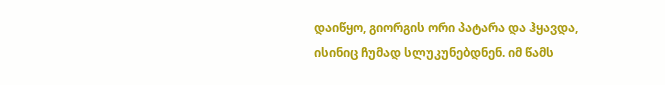დაიწყო, გიორგის ორი პატარა და ჰყავდა, ისინიც ჩუმად სლუკუნებდნენ. იმ წამს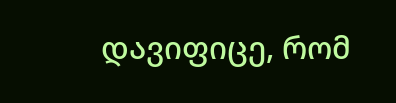დავიფიცე, რომ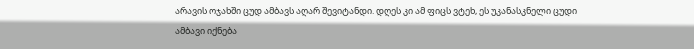არავის ოჯახში ცუდ ამბავს აღარ შევიტანდი. დღეს კი ამ ფიცს ვტეხ, ეს უკანასკნელი ცუდი ამბავი იქნება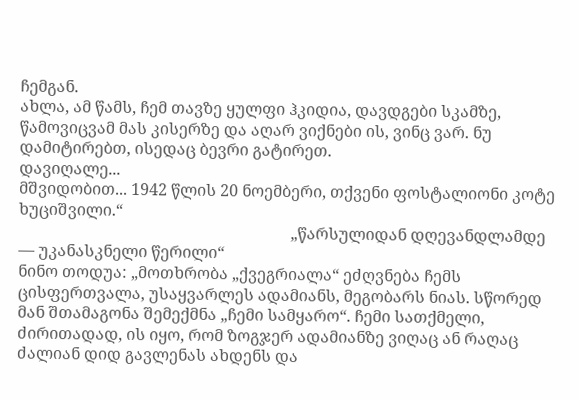ჩემგან.
ახლა, ამ წამს, ჩემ თავზე ყულფი ჰკიდია, დავდგები სკამზე, წამოვიცვამ მას კისერზე და აღარ ვიქნები ის, ვინც ვარ. ნუ დამიტირებთ, ისედაც ბევრი გატირეთ.
დავიღალე...
მშვიდობით... 1942 წლის 20 ნოემბერი, თქვენი ფოსტალიონი კოტე ხუციშვილი.“
                                                                    „წარსულიდან დღევანდლამდე — უკანასკნელი წერილი“
ნინო თოდუა: „მოთხრობა „ქვეგრიალა“ ეძღვნება ჩემს ცისფერთვალა, უსაყვარლეს ადამიანს, მეგობარს ნიას. სწორედ მან შთამაგონა შემექმნა „ჩემი სამყარო“. ჩემი სათქმელი, ძირითადად, ის იყო, რომ ზოგჯერ ადამიანზე ვიღაც ან რაღაც ძალიან დიდ გავლენას ახდენს და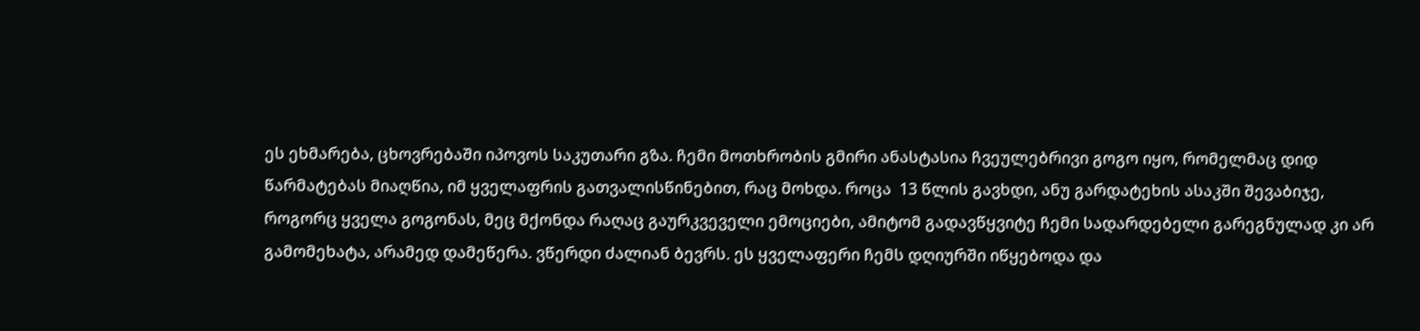ეს ეხმარება, ცხოვრებაში იპოვოს საკუთარი გზა. ჩემი მოთხრობის გმირი ანასტასია ჩვეულებრივი გოგო იყო, რომელმაც დიდ წარმატებას მიაღწია, იმ ყველაფრის გათვალისწინებით, რაც მოხდა. როცა  13 წლის გავხდი, ანუ გარდატეხის ასაკში შევაბიჯე, როგორც ყველა გოგონას, მეც მქონდა რაღაც გაურკვეველი ემოციები, ამიტომ გადავწყვიტე ჩემი სადარდებელი გარეგნულად კი არ გამომეხატა, არამედ დამეწერა. ვწერდი ძალიან ბევრს. ეს ყველაფერი ჩემს დღიურში იწყებოდა და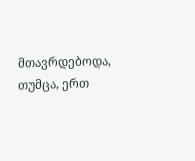მთავრდებოდა, თუმცა, ერთ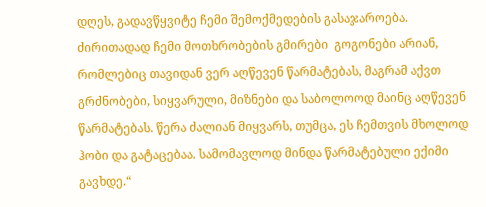დღეს, გადავწყვიტე ჩემი შემოქმედების გასაჯაროება. ძირითადად ჩემი მოთხრობების გმირები  გოგონები არიან, რომლებიც თავიდან ვერ აღწევენ წარმატებას, მაგრამ აქვთ გრძნობები, სიყვარული, მიზნები და საბოლოოდ მაინც აღწევენ  წარმატებას. წერა ძალიან მიყვარს, თუმცა, ეს ჩემთვის მხოლოდ ჰობი და გატაცებაა. სამომავლოდ მინდა წარმატებული ექიმი გავხდე.“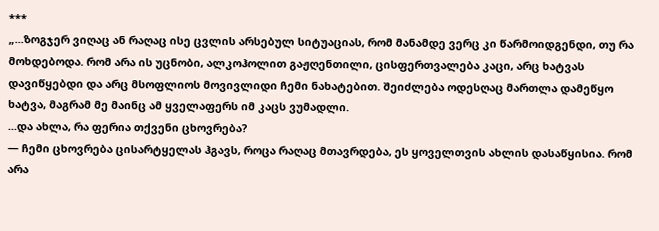***
„...ზოგჯერ ვიღაც ან რაღაც ისე ცვლის არსებულ სიტუაციას, რომ მანამდე ვერც კი წარმოიდგენდი, თუ რა მოხდებოდა. რომ არა ის უცნობი, ალკოჰოლით გაჟღენთილი, ცისფერთვალება კაცი, არც ხატვას დავიწყებდი და არც მსოფლიოს მოვივლიდი ჩემი ნახატებით. შეიძლება ოდესღაც მართლა დამეწყო ხატვა, მაგრამ მე მაინც ამ ყველაფერს იმ კაცს ვუმადლი.
...და ახლა, რა ფერია თქვენი ცხოვრება?
— ჩემი ცხოვრება ცისარტყელას ჰგავს, როცა რაღაც მთავრდება, ეს ყოველთვის ახლის დასაწყისია. რომ არა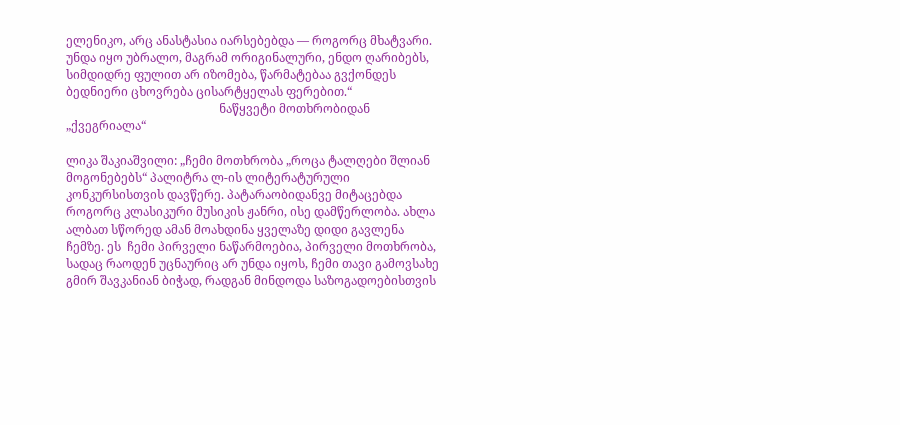ელენიკო, არც ანასტასია იარსებებდა — როგორც მხატვარი. უნდა იყო უბრალო, მაგრამ ორიგინალური, ენდო ღარიბებს, სიმდიდრე ფულით არ იზომება, წარმატებაა გვქონდეს ბედნიერი ცხოვრება ცისარტყელას ფერებით.“
                                                   ნაწყვეტი მოთხრობიდან „ქვეგრიალა“

ლიკა შაკიაშვილი: „ჩემი მოთხრობა „როცა ტალღები შლიან მოგონებებს“ პალიტრა ლ-ის ლიტერატურული კონკურსისთვის დავწერე. პატარაობიდანვე მიტაცებდა როგორც კლასიკური მუსიკის ჟანრი, ისე დამწერლობა. ახლა ალბათ სწორედ ამან მოახდინა ყველაზე დიდი გავლენა ჩემზე. ეს  ჩემი პირველი ნაწარმოებია, პირველი მოთხრობა, სადაც რაოდენ უცნაურიც არ უნდა იყოს, ჩემი თავი გამოვსახე გმირ შავკანიან ბიჭად, რადგან მინდოდა საზოგადოებისთვის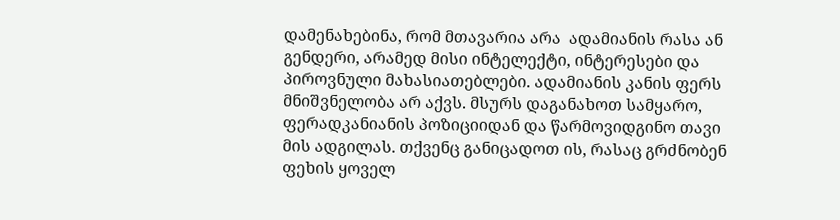დამენახებინა, რომ მთავარია არა  ადამიანის რასა ან გენდერი, არამედ მისი ინტელექტი, ინტერესები და პიროვნული მახასიათებლები. ადამიანის კანის ფერს მნიშვნელობა არ აქვს. მსურს დაგანახოთ სამყარო, ფერადკანიანის პოზიციიდან და წარმოვიდგინო თავი მის ადგილას. თქვენც განიცადოთ ის, რასაც გრძნობენ ფეხის ყოველ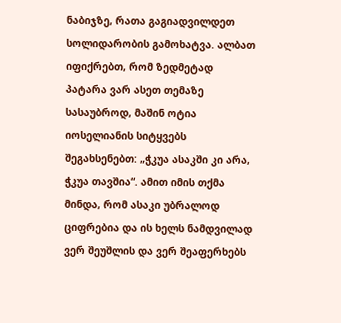ნაბიჯზე, რათა გაგიადვილდეთ სოლიდარობის გამოხატვა. ალბათ იფიქრებთ, რომ ზედმეტად პატარა ვარ ასეთ თემაზე სასაუბროდ, მაშინ ოტია იოსელიანის სიტყვებს შეგახსენებთ: „ჭკუა ასაკში კი არა, ჭკუა თავშია“. ამით იმის თქმა მინდა, რომ ასაკი უბრალოდ ციფრებია და ის ხელს ნამდვილად ვერ შეუშლის და ვერ შეაფერხებს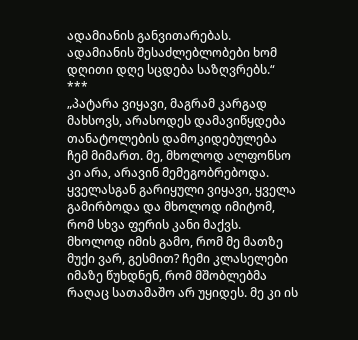ადამიანის განვითარებას. ადამიანის შესაძლებლობები ხომ დღითი დღე სცდება საზღვრებს.“
***
„პატარა ვიყავი, მაგრამ კარგად მახსოვს, არასოდეს დამავიწყდება თანატოლების დამოკიდებულება ჩემ მიმართ. მე, მხოლოდ ალფონსო კი არა, არავინ მემეგობრებოდა. ყველასგან გარიყული ვიყავი, ყველა გამირბოდა და მხოლოდ იმიტომ, რომ სხვა ფერის კანი მაქვს. მხოლოდ იმის გამო, რომ მე მათზე მუქი ვარ, გესმით? ჩემი კლასელები იმაზე წუხდნენ, რომ მშობლებმა რაღაც სათამაშო არ უყიდეს. მე კი ის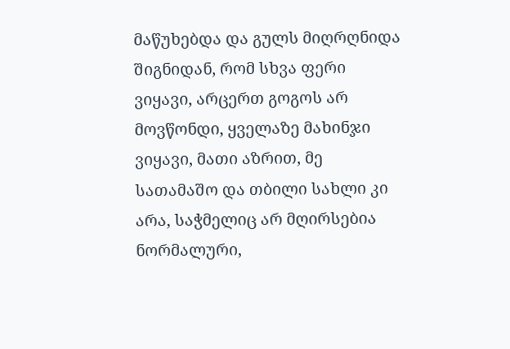მაწუხებდა და გულს მიღრღნიდა შიგნიდან, რომ სხვა ფერი ვიყავი, არცერთ გოგოს არ მოვწონდი, ყველაზე მახინჯი ვიყავი, მათი აზრით, მე სათამაშო და თბილი სახლი კი არა, საჭმელიც არ მღირსებია ნორმალური,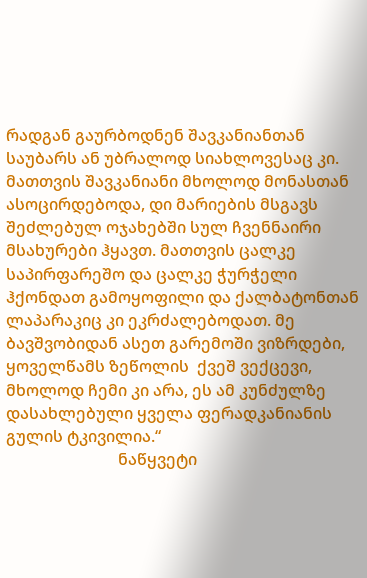რადგან გაურბოდნენ შავკანიანთან საუბარს ან უბრალოდ სიახლოვესაც კი. მათთვის შავკანიანი მხოლოდ მონასთან ასოცირდებოდა, დი მარიების მსგავს შეძლებულ ოჯახებში სულ ჩვენნაირი მსახურები ჰყავთ. მათთვის ცალკე საპირფარეშო და ცალკე ჭურჭელი ჰქონდათ გამოყოფილი და ქალბატონთან ლაპარაკიც კი ეკრძალებოდათ. მე ბავშვობიდან ასეთ გარემოში ვიზრდები, ყოველწამს ზეწოლის  ქვეშ ვექცევი, მხოლოდ ჩემი კი არა, ეს ამ კუნძულზე დასახლებული ყველა ფერადკანიანის გულის ტკივილია.“
                            ნაწყვეტი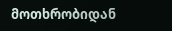მოთხრობიდან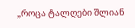„როცა ტალღები შლიან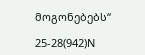მოგონებებს“

25-28(942)N